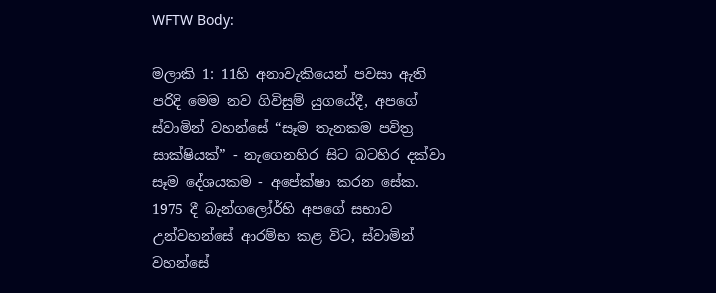WFTW Body:

මලාකි 1: 11හි අනාවැකියෙන් පවසා ඇති පරිදි මෙම නව ගිවිසුම් යුගයේදී, අපගේ ස්වාමින් වහන්සේ “සෑම තැනකම පවිත්‍ර සාක්ෂියක්” - නැගෙනහිර සිට බටහිර දක්වා සෑම දේශයකම - අපේක්ෂා කරන සේක. 1975 දී බැන්ගලෝර්හි අපගේ සභාව උන්වහන්සේ ආරම්භ කළ විට, ස්වාමින් වහන්සේ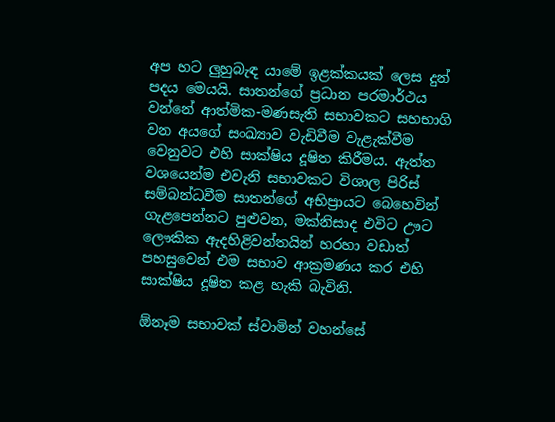අප හට ලුහුබැඳ යාමේ ඉළක්කයක් ලෙස දුන් පදය මෙයයි. සාතන්ගේ ප්‍රධාන පරමාර්ථය වන්නේ ආත්මික-මණසැති සභාවකට සහභාගි වන අයගේ සංඛ්‍යාව වැඩිවීම වැළැක්වීම වෙනුවට එහි සාක්ෂිය දූෂිත කිරීමය. ඇත්ත වශයෙන්ම එවැනි සභාවකට විශාල පිරිස් සම්බන්ධවීම සාතන්ගේ අභිප්‍රායට බෙහෙවින් ගැළපෙන්නට පුළුවන, මක්නිසාද එවිට ඌට ලෞකික ඇදහිළිවන්තයින් හරහා වඩාත් පහසුවෙන් එම සභාව ආක්‍රමණය කර එහි සාක්ෂිය දූෂිත කළ හැකි බැවිනි.

ඕනෑම සභාවක් ස්වාමින් වහන්සේ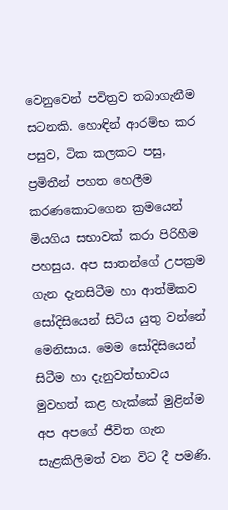වෙනුවෙන් පවිත්‍රව තබාගැනීම සටනකි. හොඳින් ආරම්භ කර පසුව, ටික කලකට පසු, ප්‍රමිතීන් පහත හෙලීම කරණකොටගෙන ක්‍රමයෙන් මියගිය සභාවක් කරා පිරිහීම පහසුය. අප සාතන්ගේ උපක්‍රම ගැන දැනසිටීම හා ආත්මිකව සෝදිසියෙන් සිටිය යුතු වන්නේ මෙනිසාය. මෙම සෝදිසියෙන් සිටීම හා දැනුවත්භාවය මුවහත් කළ හැක්කේ මුළින්ම අප අපගේ ජීවිත ගැන සැළකිලිමත් වන විට දී පමණි.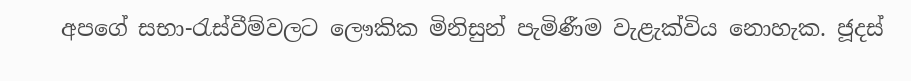අපගේ සභා-රැස්වීම්වලට ලෞකික මිනිසුන් පැමිණීම වැළැක්විය නොහැක. ජූදස්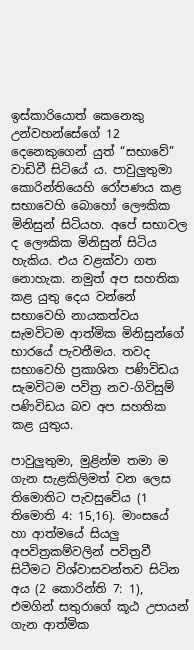ඉස්කාරියොත් කෙනෙකු උන්වහන්සේගේ 12 දෙනෙකුගෙන් යුත් “සභාවේ” වාඩිවී සිටියේ ය. පාවුලුතුමා කොරින්තියෙහි රෝපණය කළ සභාවෙහි බොහෝ ලෞකික මිනිසුන් සිටියහ. අපේ සභාවල ද ලෞකික මිනිසුන් සිටිය හැකිය. එය වළක්වා ගත නොහැක. නමුත් අප සහතික කළ යුතු දෙය වන්නේ සභාවෙහි නායකත්වය සැමවිටම ආත්මික මිනිසුන්ගේ භාරයේ පැවතීමය. තවද සභාවෙහි ප්‍රකාශිත පණිවිඩය සැමවිටම පවිත්‍ර නව-ගිවිසුම් පණිවිඩය බව අප සහතික කළ යුතුය.

පාවුලුතුමා, මුළින්ම තමා ම ගැන සැළකිලිමත් වන ලෙස තිමොතිට පැවසුවේය (1 තිමොති 4: 15,16). මාංසයේ හා ආත්මයේ සියලු අපවිත්‍රකම්වලින් පවිත්‍රවී සිටීමට විශ්වාසවන්තව සිටින අය (2 කොරින්ති 7: 1), එමගින් සතුරාගේ කූඨ උපායන් ගැන ආත්මික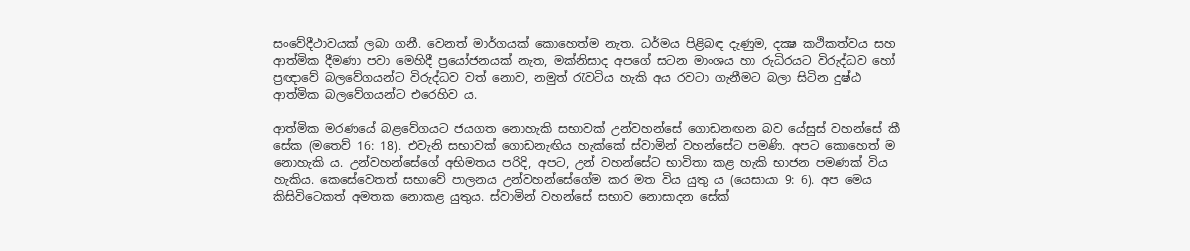සංවේදීථාවයක් ලබා ගනී. වෙනත් මාර්ගයක් කොහෙත්ම නැත. ධර්මය පිළිබඳ දැණුම, දක්‍ෂ කථිකත්වය සහ ආත්මික දීමණා පවා මෙහිදී ප්‍රයෝජනයක් නැත, මක්නිසාද අපගේ සටන මාංශය හා රුධිරයට විරුද්ධව හෝ ප්‍රඥාවේ බලවේගයන්ට විරුද්ධව වත් නොව, නමුත් රැවටිය හැකි අය රවටා ගැනීමට බලා සිටින දුෂ්ඨ ආත්මික බලවේගයන්ට එරෙහිව ය.

ආත්මික මරණයේ බළවේගයට ජයගත නොහැකි සභාවක් උන්වහන්සේ ගොඩනඟන බව යේසුස් වහන්සේ කී සේක (මතෙව් 16: 18). එවැනි සභාවක් ගොඩනැඟිය හැක්කේ ස්වාමින් වහන්සේට පමණි. අපට කොහෙත් ම නොහැකි ය. උන්වහන්සේගේ අභිමතය පරිදි, අපට, උන් වහන්සේට භාවිතා කළ හැකි භාජන පමණක් විය හැකිය. කෙසේවෙතත් සභාවේ පාලනය උන්වහන්සේගේම කර මත විය යුතු ය (යෙසායා 9: 6). අප මෙය කිසිවිටෙකත් අමතක නොකළ යුතුය. ස්වාමින් වහන්සේ සභාව නොසාදන සේක්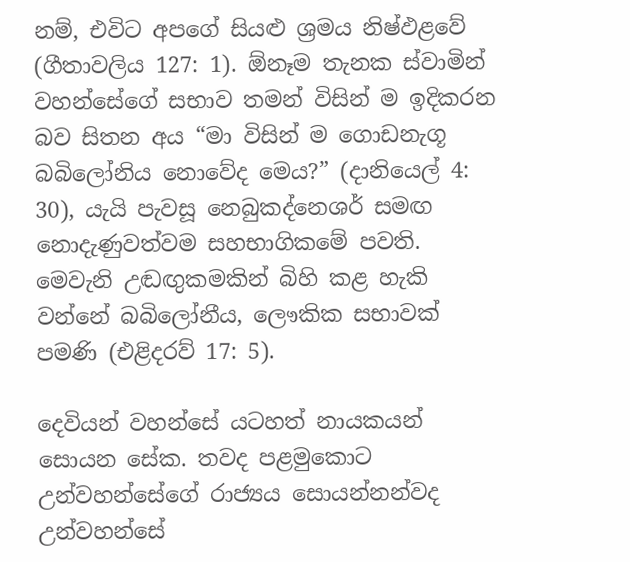නම්, එවිට අපගේ සියළු ශ්‍රමය නිෂ්ඵළවේ (ගීතාවලිය 127: 1). ඕනෑම තැනක ස්වාමින් වහන්සේගේ සභාව තමන් විසින් ම ඉදිකරන බව සිතන අය “මා විසින් ම ගොඩනැගූ බබිලෝනිය නොවේද මෙය?” (දානියෙල් 4: 30), යැයි පැවසූ නෙබුකද්නෙශර් සමඟ නොදැණුවත්වම සහභාගිකමේ පවති. මෙවැනි උඬඟුකමකින් බිහි කළ හැකි වන්නේ බබිලෝනීය, ලෞකික සභාවක් පමණි (එළිදරව් 17: 5).

දෙවියන් වහන්සේ යටහත් නායකයන් සොයන සේක. තවද පළමුකොට උන්වහන්සේගේ රාජ්‍යය සොයන්නන්වද උන්වහන්සේ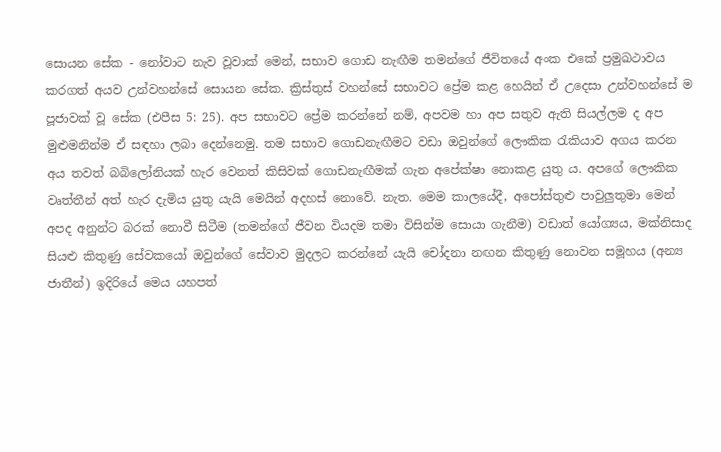සොයන සේක - නෝවාට නැව වූවාක් මෙන්, සභාව ගොඩ නැඟීම තමන්ගේ ජීවිතයේ අංක එකේ ප්‍රමුඛථාවය කරගත් අයව උන්වහන්සේ සොයන සේක. ක්‍රිස්තුස් වහන්සේ සභාවට ප්‍රේම කළ හෙයින් ඒ උදෙසා උන්වහන්සේ ම පූජාවක් වූ සේක (එපීස 5: 25). අප සභාවට ප්‍රේම කරන්නේ නම්, අපවම හා අප සතුව ඇති සියල්ලම ද අප මුළුමනින්ම ඒ සඳහා ලබා දෙන්නෙමු. තම සභාව ගොඩනැඟීමට වඩා ඔවුන්ගේ ලෞකික රැකියාව අගය කරන අය තවත් බබිලෝනියක් හැර වෙනත් කිසිවක් ගොඩනැඟීමක් ගැන අපේක්ෂා නොකළ යුතු ය. අපගේ ලෞකික වෘත්තීන් අත් හැර දැමිය යුතු යැයි මෙයින් අදහස් නොවේ. නැත. මෙම කාලයේදී, අපෝස්තුළු පාවුලුතුමා මෙන් අපද අනුන්ට බරක් නොවී සිටීම (තමන්ගේ ජීවන වියදම තමා විසින්ම සොයා ගැනීම) වඩාත් යෝග්‍යය, මක්නිසාද සියළු කිතුණු සේවකයෝ ඔවුන්ගේ සේවාව මුදලට කරන්නේ යැයි චෝදනා නඟන කිතුණු නොවන සමූහය (අන්‍ය ජාතීන්) ඉදිරියේ මෙය යහපත්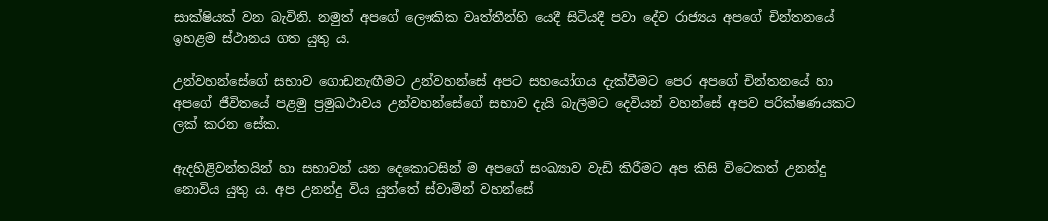සාක්ෂියක් වන බැවිනි. නමුත් අපගේ ලෞකික වෘත්තීන්හි යෙදී සිටියදී පවා දේව රාජ්‍යය අපගේ චින්තනයේ ඉහළම ස්ථානය ගත යුතු ය.

උන්වහන්සේගේ සභාව ගොඩනැඟීමට උන්වහන්සේ අපට සහයෝගය දැක්වීමට පෙර අපගේ චින්තනයේ හා අපගේ ජීවිතයේ පළමු ප්‍රමුඛථාවය උන්වහන්සේගේ සභාව දැයි බැලීමට දෙවියන් වහන්සේ අපව පරික්ෂණයකට ලක් කරන සේක.

ඇදහිළිවන්තයින් හා සභාවන් යන දෙකොටසින් ම අපගේ සංඛ්‍යාව වැඩි කිරීමට අප කිසි විටෙකත් උනන්දු නොවිය යුතු ය. අප උනන්දු විය යුත්තේ ස්වාමින් වහන්සේ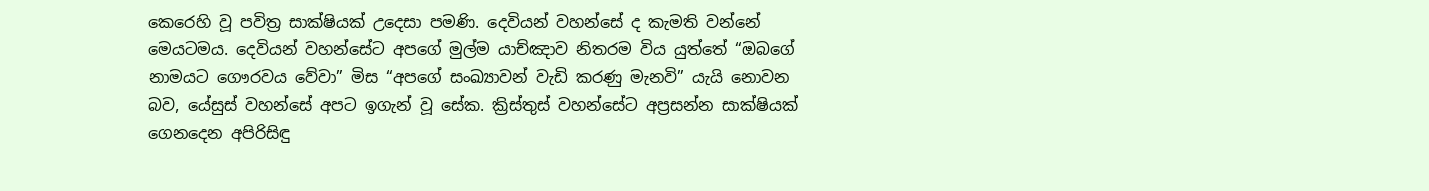කෙරෙහි වූ පවිත්‍ර සාක්ෂියක් උදෙසා පමණි. දෙවියන් වහන්සේ ද කැමති වන්නේ මෙයටමය. දෙවියන් වහන්සේට අපගේ මුල්ම යාච්ඤාව නිතරම විය යුත්තේ “ඔබගේ නාමයට ගෞරවය වේවා” මිස “අපගේ සංඛ්‍යාවන් වැඩි කරණු මැනවි” යැයි නොවන බව, යේසුස් වහන්සේ අපට ඉගැන් වූ සේක. ක්‍රිස්තුස් වහන්සේට අප්‍රසන්න සාක්ෂියක් ගෙනදෙන අපිරිසිඳු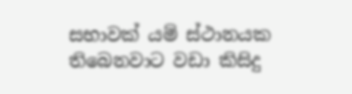සභාවක් යම් ස්ථානයක තිබෙනවාට වඩා කිසිදු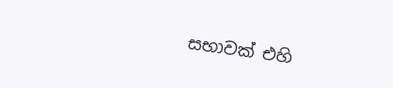සභාවක් එහි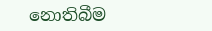නොතිබීම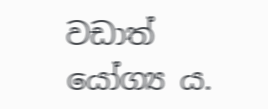වඩාත් යෝග්‍ය ය.